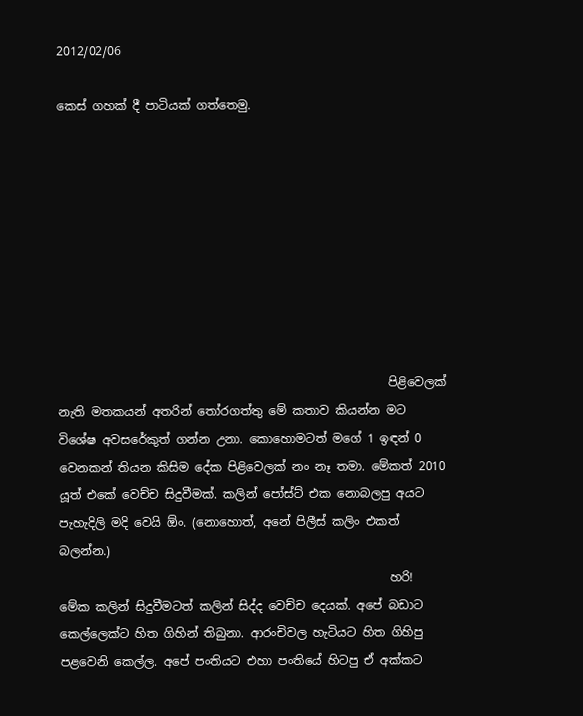2012/02/06

කෙස් ගහක් දී පාටියක් ගත්තෙමු.









                                                       පිළිවෙලක් නැති මතකයන් අතරින් තෝරගත්තු මේ කතාව කියන්න මට විශේෂ අවසරේකුත් ගන්න උනා. කොහොමටත් මගේ 1 ඉඳන් 0 වෙනකන් තියන කිසිම දේක පිළිවෙලක් නං නෑ තමා. මේකත් 2010 යූත් එකේ වෙච්ච සිදුවීමක්. කලින් පෝස්ට් එක නොබලපු අයට පැහැදිලි මදි වෙයි ඕං. (නොහොත්, අනේ පිලීස් කලිං එකත් බලන්න.)
                                                       හරි! මේක කලින් සිදුවීමටත් කලින් සිද්ද වෙච්ච දෙයක්. අපේ බඩාට කෙල්ලෙක්ට හිත ගිහින් තිබුනා. ආරංචිවල හැටියට හිත ගිහිපු පළවෙනි කෙල්ල. අපේ පංතියට එහා පංතියේ හිටපු ඒ අක්කට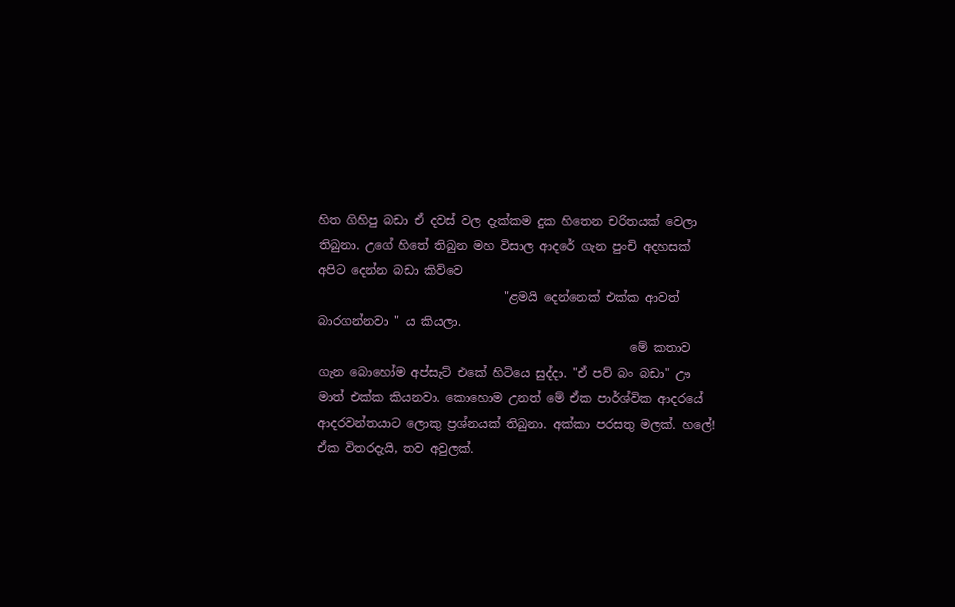හිත ගිහිපු බඩා ඒ දවස් වල දැක්කම දුක හිතෙන චරිතයක් වෙලා තිබුනා. උගේ හිතේ තිබුන මහ විසාල ආදරේ ගැන පුංචි අදහසක් අපිට දෙන්න බඩා කිව්වෙ
                               "ළමයි දෙන්නෙක් එක්ක ආවත් බාරගන්නවා " ය කියලා.
                                                    මේ කතාව ගැන බොහෝම අප්සැට් එකේ හිටියෙ සුද්දා. "ඒ පව් බං බඩා" ඌ මාත් එක්ක කියනවා. කොහොම උනත් මේ ඒක පාර්ශ්වික ආදරයේ ආදරවන්තයාට ලොකු ප්‍රශ්නයක් තිබුනා. අක්කා පරසතු මලක්. හලේ! ඒක විතරදැයි, තව අවුලක්.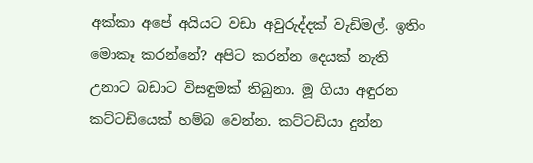අක්කා අපේ අයියට වඩා අවුරුද්දක් වැඩිමල්. ඉතිං මොකෑ කරන්නේ? අපිට කරන්න දෙයක් නැති උනාට බඩාට විසඳුමක් තිබුනා. මූ ගියා අඳුරන කට්ටඩියෙක් හම්බ වෙන්න. කට්ටඩියා දුන්න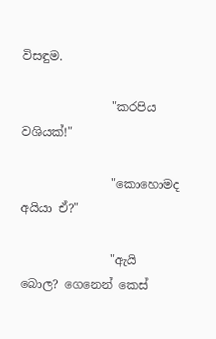විසඳුම.

               "කරපිය වශියක්!"

               "කොහොමද අයියා ඒ?"

               "ඇයි බොල? ගෙනෙන් කෙස්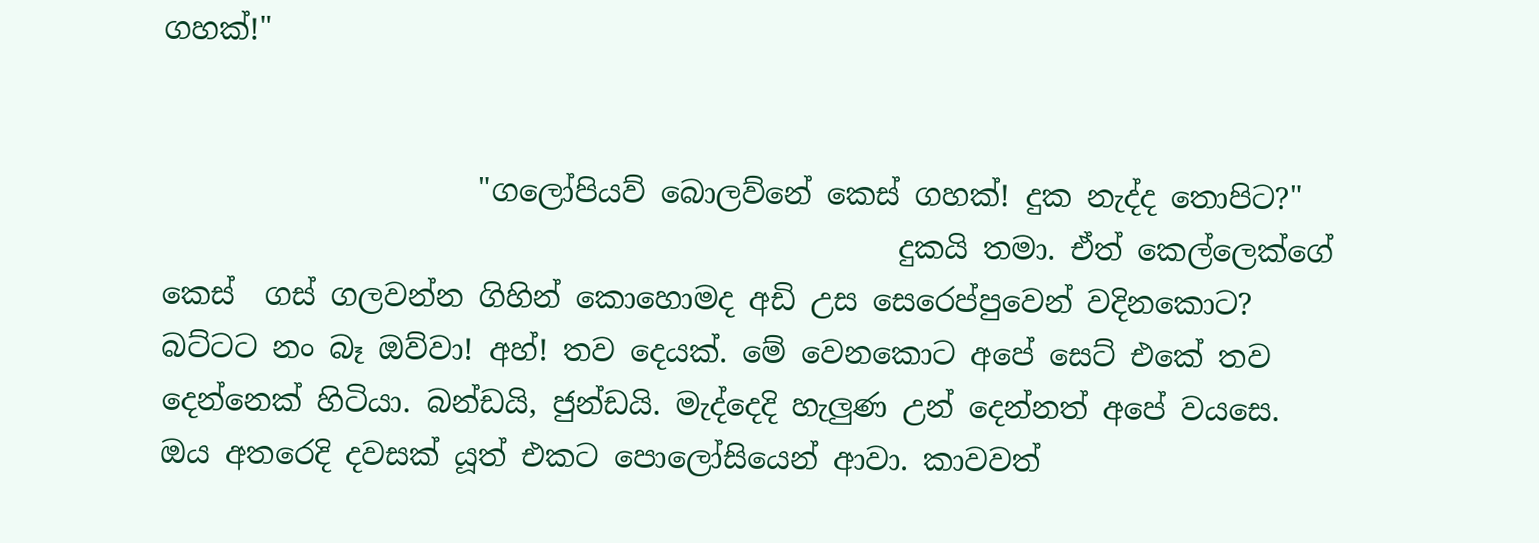ගහක්!"


                     "ගලෝපියව් බොලව්නේ කෙස් ගහක්! දුක නැද්ද තොපිට?"
                                                 දුකයි තමා. ඒත් කෙල්ලෙක්ගේ කෙස්  ගස් ගලවන්න ගිහින් කොහොමද අඩි උස සෙරෙප්පුවෙන් වදිනකොට? බට්ටට නං බෑ ඔව්වා! අහ්! තව දෙයක්. මේ වෙනකොට අපේ සෙට් එකේ තව දෙන්නෙක් හිටියා. බන්ඩයි, ජුන්ඩයි. මැද්දෙදි හැලුණ උන් දෙන්නත් අපේ වයසෙ. ඔය අතරෙදි දවසක් යූත් එකට පොලෝසියෙන් ආවා. කාවවත්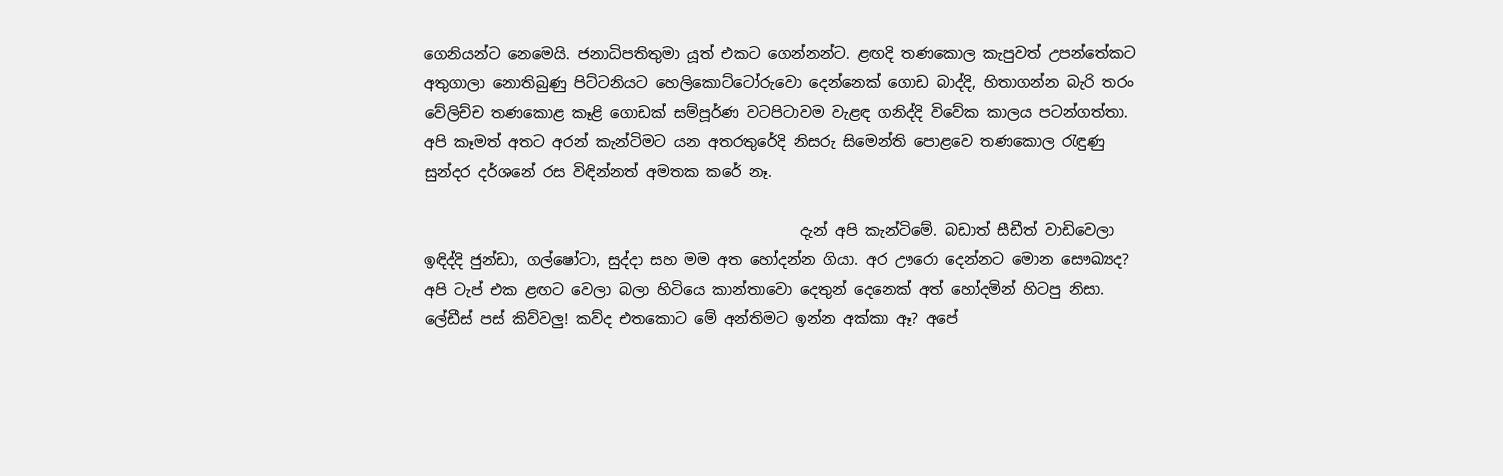ගෙනියන්ට නෙමෙයි. ජනාධිපතිතුමා යූත් එකට ගෙන්නන්ට. ළඟදි තණකොල කැපුවත් උපන්තේකට අතුගාලා නොතිබුණු පිට්ටනියට හෙලිකොට්ටෝරුවො දෙන්නෙක් ගොඩ බාද්දි, හිතාගන්න බැරි තරං වේලිච්ච තණකොළ කෑළි ගොඩක් සම්පූර්ණ වටපිටාවම වැළඳ ගනිද්දි විවේක කාලය පටන්ගත්තා. අපි කෑමත් අතට අරන් කැන්ටිමට යන අතරතුරේදි නිසරු සිමෙන්ති පොළවෙ තණකොල රැඳුණු සුන්දර දර්ශනේ රස විඳින්නත් අමතක කරේ නෑ.

                                                  දැන් අපි කැන්ටිමේ. බඩාත් සීඩීත් වාඩිවෙලා ඉඳිද්දි ජුන්ඩා, ගල්ෂෝටා, සුද්දා සහ මම අත හෝදන්න ගියා. අර ඌරො දෙන්නට මොන සෞඛ්‍යද? අපි ටැප් එක ළඟට වෙලා බලා හිටියෙ කාන්තාවො දෙතුන් දෙනෙක් අත් හෝදමින් හිටපු නිසා. ලේඩීස් පස් කිව්වලු! කව්ද එතකොට මේ අන්තිමට ඉන්න අක්කා ඈ? අපේ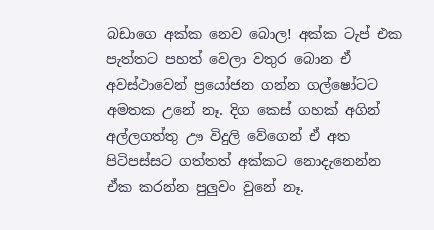බඩාගෙ අක්ක නෙව බොල! අක්ක ටැප් එක පැත්තට පහත් වෙලා වතුර බොන ඒ අවස්ථාවෙන් ප්‍රයෝජන ගන්න ගල්ෂෝටට අමතක උනේ නෑ. දිග කෙස් ගහක් අගින් අල්ලගත්තු ඌ විදුලි වේගෙන් ඒ අත පිටිපස්සට ගත්තත් අක්කට නොදැනෙන්න ඒක කරන්න පුලුවං වුනේ නෑ.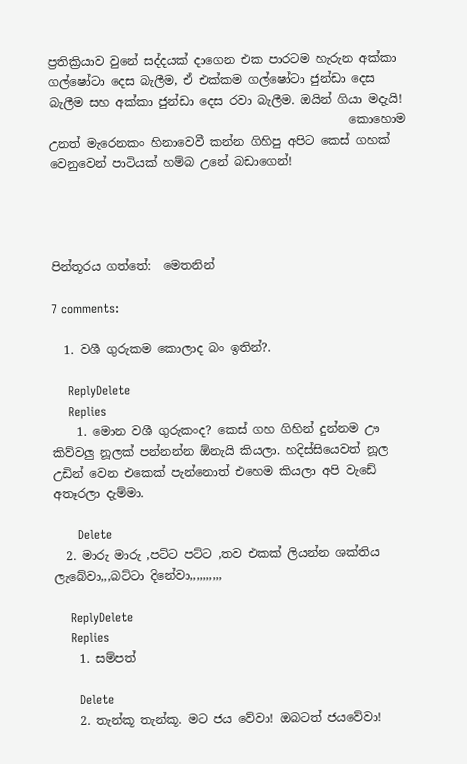ප්‍රතික්‍රියාව වුනේ සද්දයක් දාගෙන එක පාරටම හැරුන අක්කා ගල්ෂෝටා දෙස බැලීම, ඒ එක්කම ගල්ෂෝටා ජුන්ඩා දෙස බැලීම සහ අක්කා ජුන්ඩා දෙස රවා බැලීම. ඔයින් ගියා මදැයි!
                                                  කොහොම උනත් මැරෙනකං හිනාවෙවී කන්න ගිහිපු අපිට කෙස් ගහක් වෙනුවෙන් පාටියක් හම්බ උනේ බඩාගෙන්!




පින්තූරය ගත්තේ:  මෙතනින්

7 comments:

  1. වශී ගුරුකම කොලාද බං ඉතින්?.

    ReplyDelete
    Replies
    1. මොන වශී ගුරුකංද? කෙස් ගහ ගිහින් දුන්නම ඌ කිව්වලු නූලක් පන්නන්න ඕනැයි කියලා. හදිස්සියෙවත් නූල උඩින් වෙන එකෙක් පැන්නොත් එහෙම කියලා අපි වැඩේ අතෑරලා දැම්මා.

      Delete
  2. මාරු මාරු ,පට්ට පට්ට ,තව එකක් ලියන්න ශක්තිය ලැබේවා,,,බට්ටා දිනේවා,,,,,,,,,,

    ReplyDelete
    Replies
    1. සම්පත්

      Delete
    2. තැන්කූ තැන්කූ. මට ජය වේවා! ඔබටත් ජයවේවා!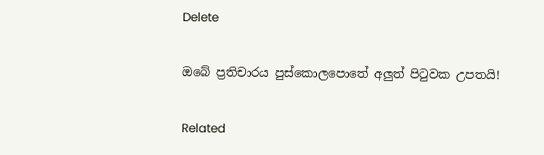Delete

ඔබේ ප්‍රතිචාරය පුස්කොලපොතේ අලුත් පිටුවක උපතයි!

Related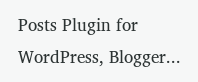Posts Plugin for WordPress, Blogger...